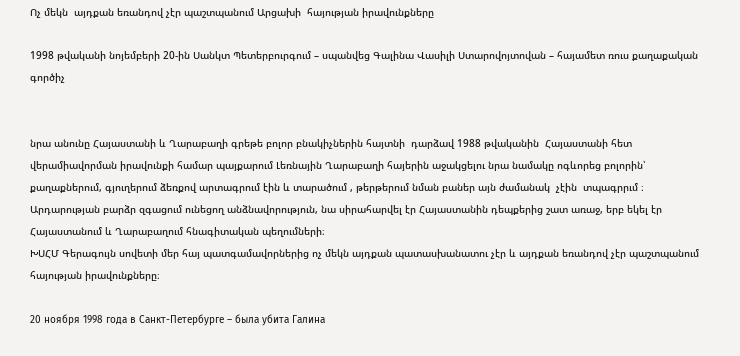Ոչ մեկն  այդքան եռանդով չէր պաշտպանում Արցախի  հայության իրավունքները

1998 թվականի նոյեմբերի 20-ին Սանկտ Պետերբուրգում – սպանվեց Գալինա Վասիլի Ստարովոյտովան – հայամետ ռուս քաղաքական գործիչ


նրա անունը Հայաստանի և Ղարաբաղի գրեթե բոլոր բնակիչներին հայտնի  դարձավ 1988 թվականին  Հայաստանի հետ վերամիավորման իրավունքի համար պայքարում Լեռնային Ղարաբաղի հայերին աջակցելու նրա նամակը ոգևորեց բոլորին՝ քաղաքներում, գյուղերում ձեռքով արտագրում էին և տարածում , թերթերում նման բաներ այն ժամանակ  չէին  տպագրրւմ ։ Արդարության բարձր զգացում ունեցող անձնավորություն, նա սիրահարվել էր Հայաստանին դեպքերից շատ առաջ, երբ եկել էր Հայաստանում և Ղարաբաղում հնագիտական պեղումների։
ԽՍՀՄ Գերագույն սովետի մեր հայ պատգամավորներից ոչ մեկն այդքան պատասխանատու չէր և այդքան եռանդով չէր պաշտպանում հայության իրավունքները։

20 ноября 1998 года в Санкт-Петербурге – была убита Галина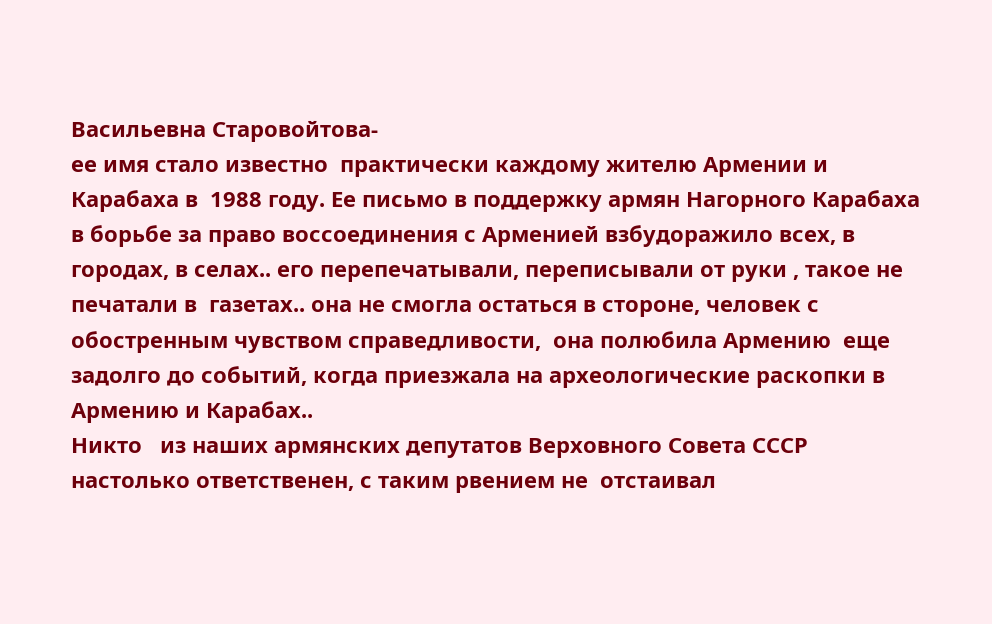Васильевна Старовойтова-
ее имя стало известно  практически каждому жителю Армении и Карабаха в  1988 году. Ее письмо в поддержку армян Нагорного Карабаха в борьбе за право воссоединения с Арменией взбудоражило всех, в городах, в селах.. его перепечатывали, переписывали от руки , такое не печатали в  газетах.. она не смогла остаться в стороне, человек с обостренным чувством справедливости,  она полюбила Армению  еще задолго до событий, когда приезжала на археологические раскопки в Армению и Карабах..
Никто   из наших армянских депутатов Верховного Совета СССР настолько ответственен, с таким рвением не  отстаивал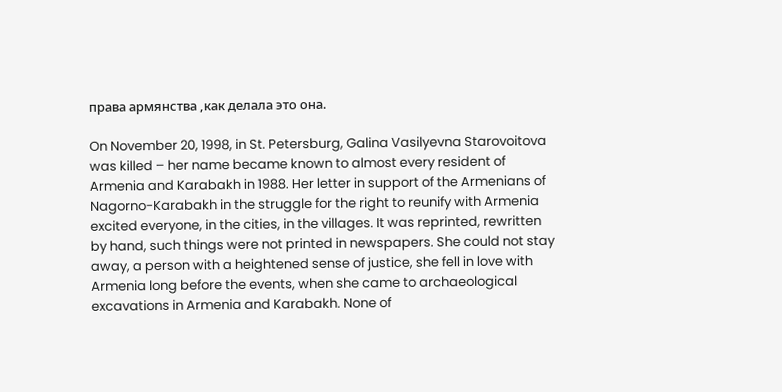права армянства ,как делала это она.

On November 20, 1998, in St. Petersburg, Galina Vasilyevna Starovoitova was killed – her name became known to almost every resident of Armenia and Karabakh in 1988. Her letter in support of the Armenians of Nagorno-Karabakh in the struggle for the right to reunify with Armenia excited everyone, in the cities, in the villages. It was reprinted, rewritten by hand, such things were not printed in newspapers. She could not stay away, a person with a heightened sense of justice, she fell in love with Armenia long before the events, when she came to archaeological excavations in Armenia and Karabakh. None of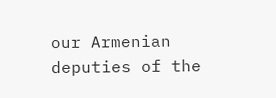our Armenian deputies of the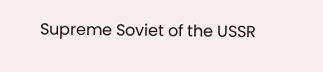Supreme Soviet of the USSR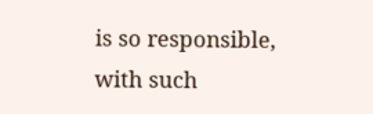is so responsible, with such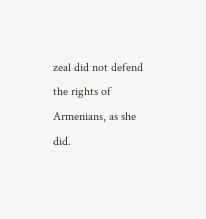zeal did not defend the rights of Armenians, as she did.